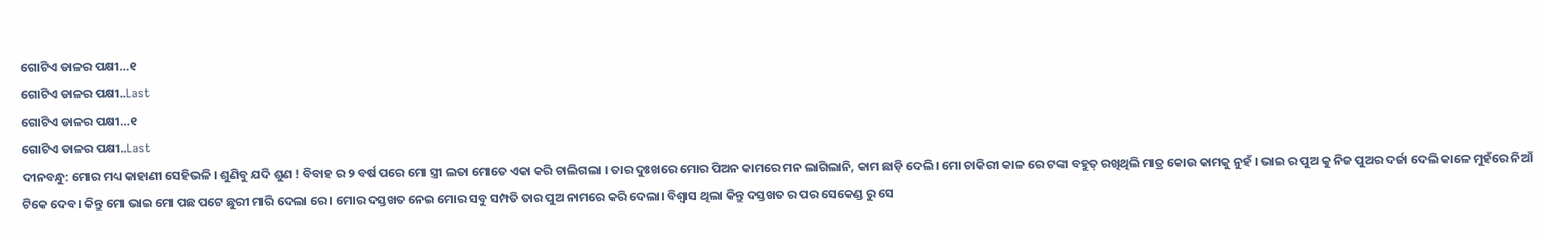ଗୋଟିଏ ଡାଳର ପକ୍ଷୀ…୧
ଗୋଟିଏ ଡାଳର ପକ୍ଷୀ..Last
ଗୋଟିଏ ଡାଳର ପକ୍ଷୀ…୧
ଗୋଟିଏ ଡାଳର ପକ୍ଷୀ..Last
ଦୀନବନ୍ଧୁ: ମୋର ମଧ୍ୟ କାହାଣୀ ସେହିଭଳି । ଶୁଣିବୁ ଯଦି ଶୁଣ ! ବିବାହ ର ୨ ବର୍ଷ ପରେ ମୋ ସ୍ତ୍ରୀ ଲତା ମୋତେ ଏକା କରି ଚାଲିଗଲା । ତାର ଦୁଃଖରେ ମୋର ପିଅନ କାମରେ ମନ ଲାଗିଲାନି, କାମ ଛାଡ଼ି ଦେଲି। ମୋ ଚାକିରୀ କାଳ ରେ ଟଙ୍କା ବହୁତ୍ ରଖିଥିଲି ମାତ୍ର କୋଉ କାମକୁ ନୁହଁ । ଭାଇ ର ପୁଅ କୁ ନିଜ ପୁଅର ଦର୍ଜା ଦେଲି କାଳେ ମୁହଁରେ ନିଆଁ ଟିକେ ଦେବ। କିନ୍ତୁ ମୋ ଭାଇ ମୋ ପଛ ପଟେ ଛୁରୀ ମାରି ଦେଲା ରେ । ମୋର ଦସ୍ତଖତ ନେଇ ମୋର ସବୁ ସମ୍ପତି ତାର ପୁଅ ନାମରେ କରି ଦେଲା। ବିଶ୍ୱାସ ଥିଲା କିନ୍ତୁ ଦସ୍ତଖତ ର ପର ସେକେଣ୍ଡ ରୁ ସେ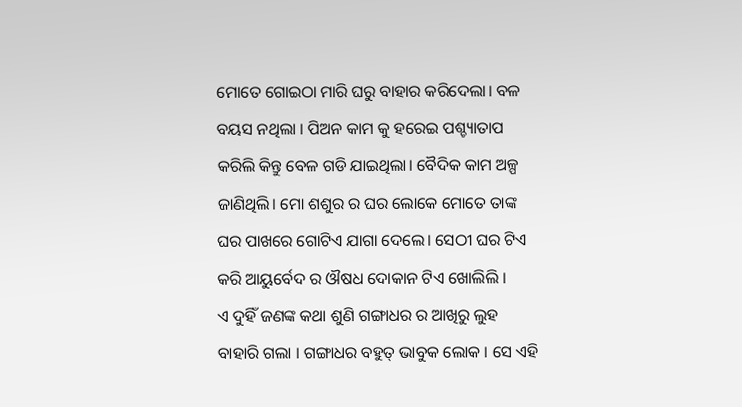ମୋତେ ଗୋଇଠା ମାରି ଘରୁ ବାହାର କରିଦେଲା। ବଳ ବୟସ ନଥିଲା । ପିଅନ କାମ କୁ ହରେଇ ପଶ୍ଚ୍ୟାତାପ କରିଲି କିନ୍ତୁ ବେଳ ଗଡି ଯାଇଥିଲା। ବୈଦିକ କାମ ଅଳ୍ପ ଜାଣିଥିଲି। ମୋ ଶଶୁର ର ଘର ଲୋକେ ମୋତେ ତାଙ୍କ ଘର ପାଖରେ ଗୋଟିଏ ଯାଗା ଦେଲେ। ସେଠୀ ଘର ଟିଏ କରି ଆୟୁର୍ବେଦ ର ଔଷଧ ଦୋକାନ ଟିଏ ଖୋଲିଲି ।
ଏ ଦୁହିଁ ଜଣଙ୍କ କଥା ଶୁଣି ଗଙ୍ଗାଧର ର ଆଖିରୁ ଲୁହ ବାହାରି ଗଲା । ଗଙ୍ଗାଧର ବହୁତ୍ ଭାବୁକ ଲୋକ । ସେ ଏହି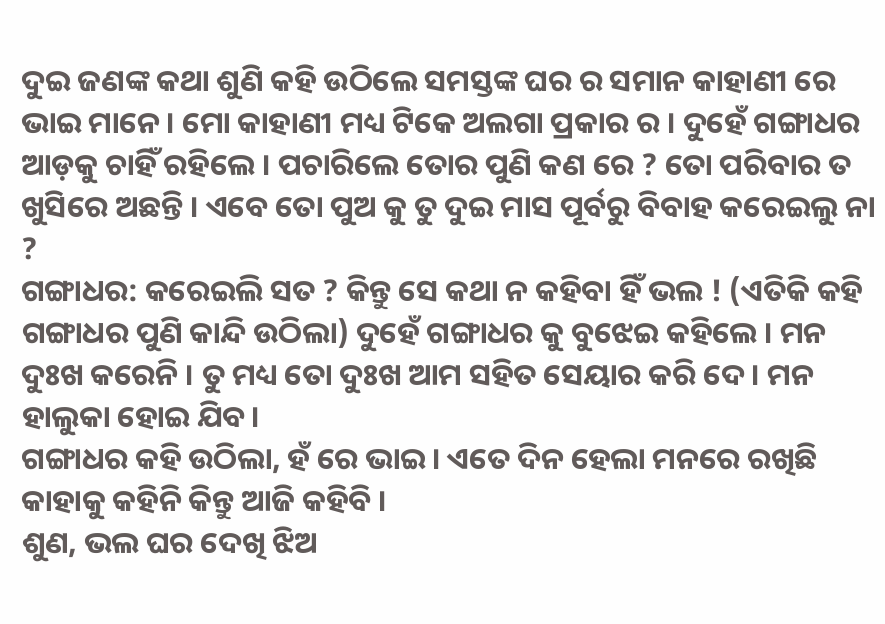ଦୁଇ ଜଣଙ୍କ କଥା ଶୁଣି କହି ଉଠିଲେ ସମସ୍ତଙ୍କ ଘର ର ସମାନ କାହାଣୀ ରେ ଭାଇ ମାନେ । ମୋ କାହାଣୀ ମଧ୍ୟ ଟିକେ ଅଲଗା ପ୍ରକାର ର । ଦୁହେଁ ଗଙ୍ଗାଧର ଆଡ଼କୁ ଚାହିଁ ରହିଲେ । ପଚାରିଲେ ତୋର ପୁଣି କଣ ରେ ? ତୋ ପରିବାର ତ ଖୁସିରେ ଅଛନ୍ତି । ଏବେ ତୋ ପୁଅ କୁ ତୁ ଦୁଇ ମାସ ପୂର୍ବରୁ ବିବାହ କରେଇଲୁ ନା ?
ଗଙ୍ଗାଧର: କରେଇଲି ସତ ? କିନ୍ତୁ ସେ କଥା ନ କହିବା ହିଁ ଭଲ ! (ଏତିକି କହି ଗଙ୍ଗାଧର ପୁଣି କାନ୍ଦି ଉଠିଲା) ଦୁହେଁ ଗଙ୍ଗାଧର କୁ ବୁଝେଇ କହିଲେ । ମନ ଦୁଃଖ କରେନି । ତୁ ମଧ୍ୟ ତୋ ଦୁଃଖ ଆମ ସହିତ ସେୟାର କରି ଦେ। ମନ ହାଲୁକା ହୋଇ ଯିବ।
ଗଙ୍ଗାଧର କହି ଉଠିଲା, ହଁ ରେ ଭାଇ। ଏତେ ଦିନ ହେଲା ମନରେ ରଖିଛି କାହାକୁ କହିନି କିନ୍ତୁ ଆଜି କହିବି ।
ଶୁଣ, ଭଲ ଘର ଦେଖି ଝିଅ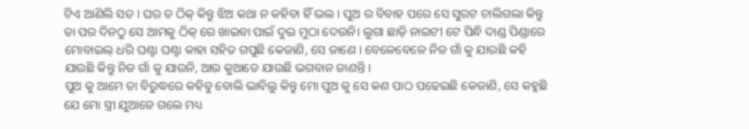ଟିଏ ଆଣିଲି ସତ । ଘର ତ ଠିକ୍ କିନ୍ତୁ ଝିଅ କଥା ନ କହିବା ହିଁ ଭଲ । ପୁଅ ର ବିବାହ ପରେ ସେ ସୁରଟ ଚାଲିଗଲା କିନ୍ତୁ ତା ପର ଦିନଠୁ ସେ ଆମକୁ ଠିକ୍ ରେ ଖାଇବା ପାଇଁ ଦୁଇ ମୁଠା ଦେଉନି। ଲୁଗା ଛାଡ଼ି ନାଇଟୀ ଟେ ପିନ୍ଧି ଦାଣ୍ଡ ପିଣ୍ଡାରେ ମୋବାଇଲ୍ ଧରି ଘଣ୍ଟା ଘଣ୍ଟା କାହା ସହିତ ଗପୁଛି କେଜାଣି, ସେ ଜାଣେ । ବେଳେବେଳେ ନିଜ ଗାଁ କୁ ଯାଉଛି କହି ଯାଉଛି କିନ୍ତୁ ନିଜ ଗାଁ କୁ ଯାଉନି, ଆଉ କୁଆଡେ ଯାଉଛି ଭଗବାନ ଜାଣନ୍ତି ।
ପୁଅ କୁ ଆମେ ତା ବିରୁଦ୍ଧରେ କହିବୁ ବୋଲି ଭାବିଲୁ କିନ୍ତୁ ମୋ ପୁଅ କୁ ସେ କଣ ପାଠ ପଢେଇଛି କେଜାଣି, ସେ କହୁଛି ଯେ ମୋ ସ୍ତ୍ରୀ ଯୁଆଡେ ଗଲେ ମଧ୍ୟ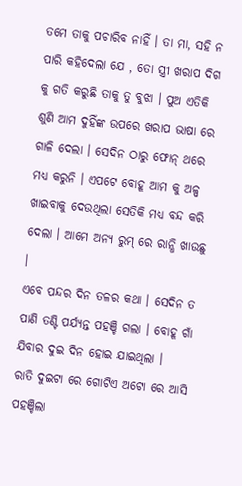ତମେ ତାକୁ ପଚାରିବ ନାହିଁ । ତା ମା, ସହି ନ ପାରି କହିଦେଲା ଯେ , ତୋ ସ୍ତ୍ରୀ ଖରାପ ଦିଗ କୁ ଗତି କରୁଛି ତାକୁ ତୁ ବୁଝା । ପୁଅ ଏତିକି ଶୁଣି ଆମ ଦୁହିଁଙ୍କ ଉପରେ ଖରାପ ଭାଷା ରେ ଗାଳି ଦେଲା । ସେଦିନ ଠାରୁ ଫୋନ୍ ଥରେ ମଧ୍ୟ କରୁନି । ଏପଟେ ବୋହୂ ଆମ କୁ ଅଳ୍ପ ଖାଇବାକୁ ଦେଉଥିଲା ସେତିକି ମଧ୍ୟ ବନ୍ଦ କରି ଦେଲା । ଆମେ ଅନ୍ୟ ରୁମ୍ ରେ ରାନ୍ଧି ଖାଉଛୁ ।
ଏବେ ପନ୍ଦର ଦିନ ତଳର କଥା । ସେଦିନ ତ ପାଣି ତଣ୍ଟି ପର୍ଯ୍ୟନ୍ତ ପହଞ୍ଚି ଗଲା । ବୋହୂ ଗାଁ ଯିବାର ଦୁଇ ଦିନ ହୋଇ ଯାଇଥିଲା ।
ରାତି ଦୁଇଟା ରେ ଗୋଟିଏ ଅଟୋ ରେ ଆସି ପହଞ୍ଚିଲା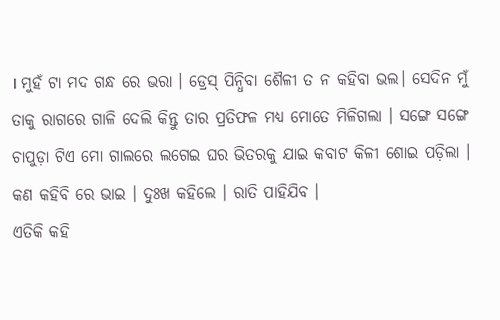। ମୁହଁ ଟା ମଦ ଗନ୍ଧ ରେ ଭରା । ଡ୍ରେସ୍ ପିନ୍ଧିବା ଶୈଳୀ ତ ନ କହିବା ଭଲ। ସେଦିନ ମୁଁ ତାକୁ ରାଗରେ ଗାଳି ଦେଲି କିନ୍ତୁ ତାର ପ୍ରତିଫଳ ମଧ୍ୟ ମୋତେ ମିଳିଗଲା । ସଙ୍ଗେ ସଙ୍ଗେ ଚାପୁଡ଼ା ଟିଏ ମୋ ଗାଲରେ ଲଗେଇ ଘର ଭିତରକୁ ଯାଇ କବାଟ କିଳୀ ଶୋଇ ପଡ଼ିଲା । କଣ କହିବି ରେ ଭାଇ । ଦୁଃଖ କହିଲେ । ରାତି ପାହିଯିବ ।
ଏତିକି କହି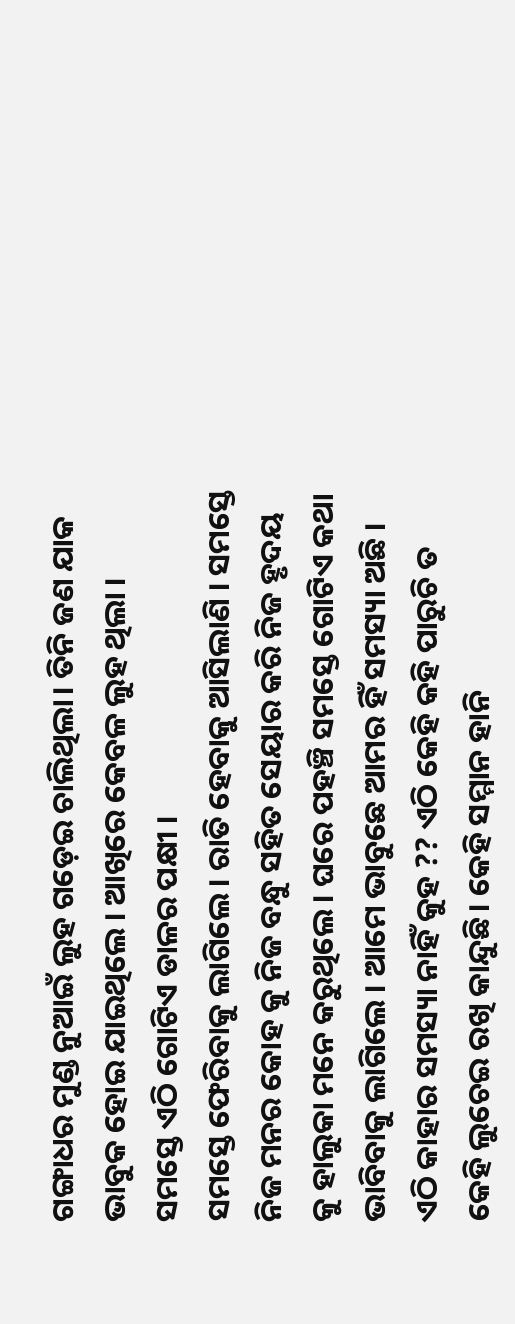ଗଙ୍ଗାଧର ମୁଣ୍ଡ ନୁଆଇଁ ଲୁହ ଗଡ଼େଇ ଚାଲିଥିଲା। ତିନି ଜଣ ଯାକ ଭାବୁକ ହୋଇ ଯାଇଥିଲେ । ଆଖିରେ କେବଳ ଲୁହ ଥିଲା । ସମସ୍ତେ ଏଠି ଗୋଟିଏ ଡାଳର ପକ୍ଷୀ ।
ସମସ୍ତେ ଫେରିବାକୁ ଲାଗିଲେ। ରାତି ହେବାକୁ ଆସିଲାଣି । ସମସ୍ତେ ନିଜ ମନର କୋହ କୁ ନିଜ ବନ୍ଧୁ ସହିତ ସେୟାର କରି ନିଜ ହୃଦୟ କୁ ହାଲୁକା ମନେ କରୁଥିଲେ । ଘରେ ପହଞ୍ଚି ସମସ୍ତେ ଗୋଟିଏ କଥା ଭାବିବାକୁ ଲାଗିଲେ । ଆମେ ଭାବୁଛେ ଆମର ହିଁ ସମସ୍ୟା ଅଛି । ଏଠି କାହାର ସମସ୍ୟା ନାହିଁ କୁହ ?? ଏଠି କେହି କହି ପାରୁଚି ତ କେହି ଲୁଚେଇ ରଖି କାନ୍ଦୁଛି। କେହି ସମ୍ମାନ ହାନି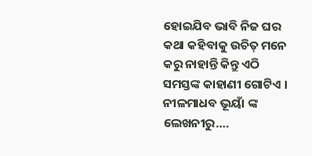ହୋଇଯିବ ଭାବି ନିଜ ଘର କଥା କହିବାକୁ ଉଚିତ୍ ମନେ କରୁ ନାହାନ୍ତି କିନ୍ତୁ ଏଠି ସମସ୍ତଙ୍କ କାହାଣୀ ଗୋଟିଏ ।
ନୀଳମାଧବ ଭୂୟାଁ ଙ୍କ ଲେଖନୀରୁ….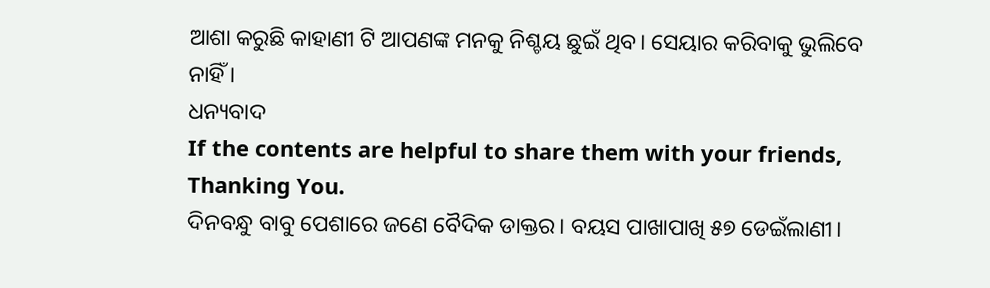ଆଶା କରୁଛି କାହାଣୀ ଟି ଆପଣଙ୍କ ମନକୁ ନିଶ୍ଚୟ ଛୁଇଁ ଥିବ। ସେୟାର କରିବାକୁ ଭୁଲିବେ ନାହିଁ ।
ଧନ୍ୟବାଦ
If the contents are helpful to share them with your friends, Thanking You.
ଦିନବନ୍ଧୁ ବାବୁ ପେଶାରେ ଜଣେ ବୈଦିକ ଡାକ୍ତର। ବୟସ ପାଖାପାଖି ୫୭ ଡେଇଁଲାଣୀ।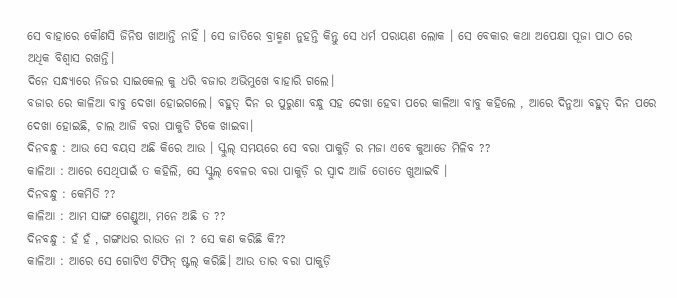ସେ ବାହାରେ କୌଣସି ଜିନିଷ ଖାଆନ୍ତି ନାହିଁ । ସେ ଜାତିରେ ବ୍ରାହ୍ମଣ ନୁହନ୍ତି କିନ୍ତୁ ସେ ଧର୍ମ ପରାୟଣ ଲୋକ । ସେ ବେକାର କଥା ଅପେକ୍ଷା ପୂଜା ପାଠ ରେ ଅଧିକ ବିଶ୍ୱାସ ରଖନ୍ତି।
ଦିନେ ସନ୍ଧ୍ୟାରେ ନିଜର ସାଇକେଲ କୁ ଧରି ବଜାର ଅଭିମୁଖେ ବାହାରି ଗଲେ।
ବଜାର ରେ କାଳିଆ ବାବୁ ଦେଖା ହୋଇଗଲେ। ବହୁତ୍ ଦିନ ର ପୁରୁଣା ବନ୍ଧୁ ସହ ଦେଖା ହେବା ପରେ କାଳିଆ ବାବୁ କହିଲେ , ଆରେ ଦିନୁଆ ବହୁତ୍ ଦିନ ପରେ ଦେଖା ହୋଇଛି, ଚାଲ ଆଜି ବରା ପାକୁଡି ଟିକେ ଖାଇବା।
ଦିନବନ୍ଧୁ : ଆଉ ସେ ବୟସ ଅଛି କିରେ ଆଉ । ସ୍କୁଲ୍ ସମୟରେ ସେ ବରା ପାକୁଡ଼ି ର ମଜା ଏବେ କୁଆଡେ ମିଳିବ ??
କାଳିଆ : ଆରେ ସେଥିପାଇଁ ତ କହିଲି, ସେ ସ୍କୁଲ୍ ବେଳର ବରା ପାକୁଡ଼ି ର ସ୍ଵାଦ ଆଜି ତୋତେ ଖୁଆଇବି ।
ଦିନବନ୍ଧୁ : କେମିତି ??
କାଳିଆ : ଆମ ସାଙ୍ଗ ଗେଣ୍ଡୁଆ, ମନେ ଅଛି ତ ??
ଦିନବନ୍ଧୁ : ହଁ ହଁ , ଗଙ୍ଗାଧର ରାଉତ ନା ? ସେ କଣ କରିଛି କି??
କାଳିଆ : ଆରେ ସେ ଗୋଟିଏ ଟିଫିନ୍ ଷ୍ଟଲ୍ କରିଛି। ଆଉ ତାର ବରା ପାକୁଡ଼ି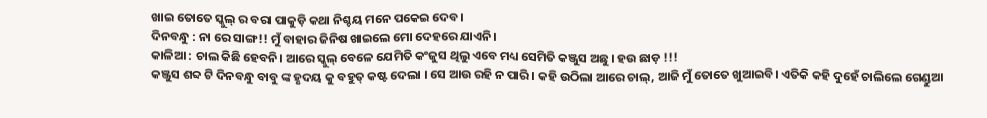ଖାଇ ତୋତେ ସ୍କୁଲ୍ ର ବରା ପାକୁଡ଼ି କଥା ନିଶ୍ଚୟ ମନେ ପକେଇ ଦେବ।
ଦିନବନ୍ଧୁ : ନା ରେ ସାଙ୍ଗ!! ମୁଁ ବାହାର ଜିନିଷ ଖାଇଲେ ମୋ ଦେହରେ ଯାଏନି।
କାଳିଆ : ଚାଲ କିଛି ହେବନି। ଆରେ ସ୍କୁଲ୍ ବେଳେ ଯେମିତି କଂଜୁସ ଥିଲୁ ଏବେ ମଧ୍ୟ ସେମିତି କଞ୍ଜୁସ ଅଛୁ । ହଉ ଛାଡ଼ !!!
କଞ୍ଜୁସ ଶବ୍ଦ ଟି ଦିନବନ୍ଧୁ ବାବୁ ଙ୍କ ହୃଦୟ କୁ ବହୁତ୍ କଷ୍ଟ ଦେଲା । ସେ ଆଉ ରହି ନ ପାରି । କହି ଉଠିଲା ଆରେ ଚାଲ୍, ଆଜି ମୁଁ ତୋତେ ଖୁଆଇବି। ଏତିକି କହି ଦୁହେଁ ଚାଲିଲେ ଗେଣ୍ଡୁଆ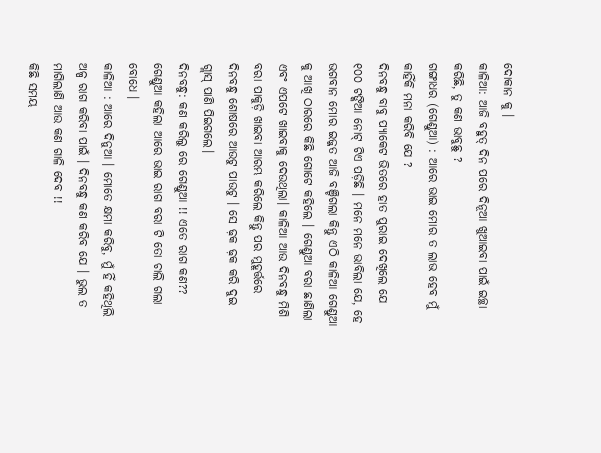ଦୋକାନ କୁ ।
କାଳିଆ: ଆଜି ବହୁତ୍ ଦିନ ପରେ ଦିନୂଆ ଖୁଆଇବା ପାଇଁ ଇଚ୍ଛା କରିଛି, ତୁ କଣ ଭାବୁଛୁ ?
ଗଙ୍ଗାଧର (ଗେଣ୍ଡୁଆ) : ଆରେ ଭାଇ ମୋର ତ ଲାଭ ହେବ ମୁଁ କାହିଁକି ମନା କରିବି ଯେ ?
ଦିନବନ୍ଧୁ ବାବୁ ପ୍ୟାକେଟ ଭିତରେ ହାତ ପୁରାଇ ଦେଖିଲେ ଯେ ୧୦୦ ଟଙ୍କିଆ ନୋଟ୍ ଟିଏ ପଡ଼ିଛି । ମନେ ମନେ ଭାବିଲା ଯେ, ହେ ଭଗବାନ ମୋର ଇଜ୍ଜତ ଆଜି ବଞ୍ଚିଗଲା କିନ୍ତୁ ଏଠି କାଳିଆ ଗେଣ୍ଡୁଆ କୁ ଆଖି ଠାରରେ କିଛି ଗୋଟେ କହିଲେ । ଗେଣ୍ଡୁଆ ବରା ଛାଣିଲା ଏବଂ ଏପଟେ ଖାଇବାକୁ ଦେଉଥିଲା। କାଳିଆ ଆଉ ଦିନବନ୍ଧୁ ମିଶି ବରା ପାକୁଡ଼ି ଖାଇବା ଆରମ୍ଭ କରିଲେ କିନ୍ତୁ ପର ମୁହୂର୍ତ୍ତରେ ଦିନବନ୍ଧୁ ଶୋଷରେ ଆଉଟୁ ପାଉଟୁ । ସେ ଢ଼କ ଢ଼କ କରି ଦୁଇ ଗ୍ଲାସ୍ ପାଣି ପିଇଗଲେ।
ଦିନବନ୍ଧୁ: କଣ କରିଲୁ ରେ ଗେଣ୍ଡୁଆ !! ଏତେ ରାଗ କଣ?? ଗେଣ୍ଡୁଆ କହିଲା ଆରେ ଭାଇ ରାଗ ବରା ଟି ତୋ ଚାଲି ଗଲା ବୋଧେ ।
କାଳିଆ : ଆରେ ଦିନୁଆ । ମୋତେ କ୍ଷମା କରିବୁ, ମୁଁ ହିଁ କହିଥିଲି ଅଳ୍ପ ରାଗ କରିବା ପାଇଁ । ଦିନବନ୍ଧୁ କଣ କରିବ ଯେ । ଭୁଲ ତ ମାଗିଲାଣି ଆଉ କଣ ଗାଳି ଦେବ !!
କିଛି ସମୟ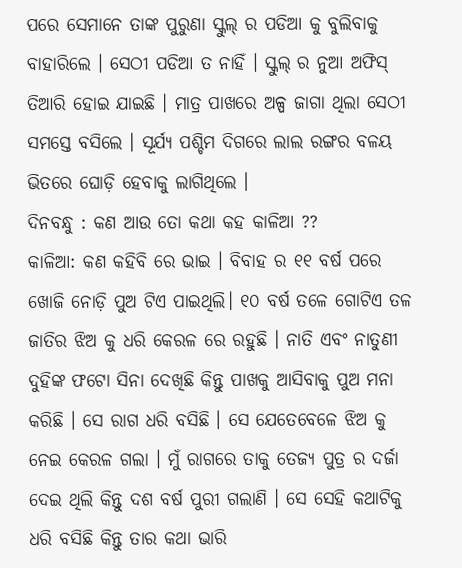ପରେ ସେମାନେ ତାଙ୍କ ପୁରୁଣା ସ୍କୁଲ୍ ର ପଡିଆ କୁ ବୁଲିବାକୁ ବାହାରିଲେ । ସେଠୀ ପଡିଆ ତ ନାହିଁ । ସ୍କୁଲ୍ ର ନୁଆ ଅଫିସ୍ ତିଆରି ହୋଇ ଯାଇଛି । ମାତ୍ର ପାଖରେ ଅଳ୍ପ ଜାଗା ଥିଲା ସେଠୀ ସମସ୍ତେ ବସିଲେ । ସୂର୍ଯ୍ୟ ପଶ୍ଚିମ ଦିଗରେ ଲାଲ ରଙ୍ଗର ବଳୟ ଭିତରେ ଘୋଡ଼ି ହେବାକୁ ଲାଗିଥିଲେ ।
ଦିନବନ୍ଧୁ : କଣ ଆଉ ତୋ କଥା କହ କାଳିଆ ??
କାଳିଆ: କଣ କହିବି ରେ ଭାଇ । ବିବାହ ର ୧୧ ବର୍ଷ ପରେ ଖୋଜି ନୋଡ଼ି ପୁଅ ଟିଏ ପାଇଥିଲି। ୧୦ ବର୍ଷ ତଳେ ଗୋଟିଏ ତଳ ଜାତିର ଝିଅ କୁ ଧରି କେରଳ ରେ ରହୁଛି । ନାତି ଏବଂ ନାତୁଣୀ ଦୁହିଙ୍କ ଫଟୋ ସିନା ଦେଖିଛି କିନ୍ତୁ ପାଖକୁ ଆସିବାକୁ ପୁଅ ମନା କରିଛି । ସେ ରାଗ ଧରି ବସିଛି । ସେ ଯେତେବେଳେ ଝିଅ କୁ ନେଇ କେରଳ ଗଲା । ମୁଁ ରାଗରେ ତାକୁ ତେଜ୍ୟ ପୁତ୍ର ର ଦର୍ଜା ଦେଇ ଥିଲି କିନ୍ତୁ ଦଶ ବର୍ଷ ପୁରୀ ଗଲାଣି । ସେ ସେହି କଥାଟିକୁ ଧରି ବସିଛି କିନ୍ତୁ ତାର କଥା ଭାରି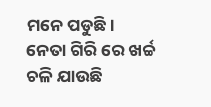ମନେ ପଡୁଛି। ନେତା ଗିରି ରେ ଖର୍ଚ୍ଚ ଚଳି ଯାଉଛି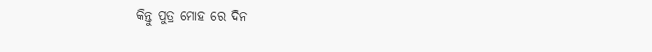କିନ୍ତୁ ପୁତ୍ର ମୋହ ରେ ଦିନ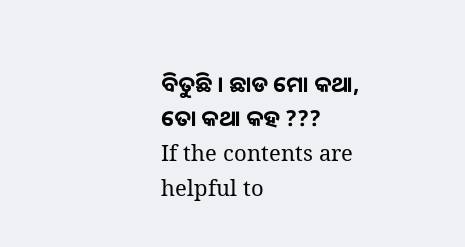ବିତୁଛି । ଛାଡ ମୋ କଥା, ତୋ କଥା କହ ???
If the contents are helpful to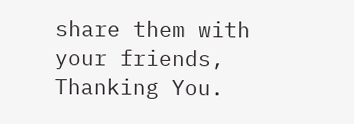share them with your friends, Thanking You.